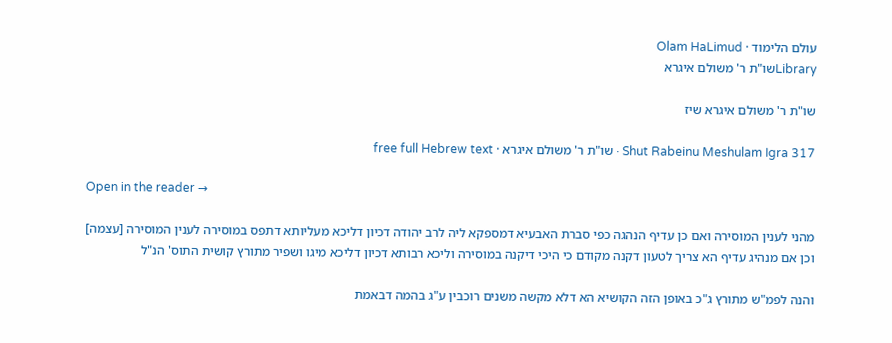עולם הלימוד · Olam HaLimud
Libraryשו"ת ר' משולם איגרא

שו"ת ר' משולם איגרא שיז

Shut Rabeinu Meshulam Igra 317 · שו"ת ר' משולם איגרא · free full Hebrew text

Open in the reader →

מהני לענין המוסירה ואם כן עדיף הנהגה כפי סברת האבעיא דמספקא ליה לרב יהודה דכיון דליכא מעליותא דתפס במוסירה לענין המוסירה [עצמה] וכן אם מנהיג עדיף הא צריך לטעון דקנה מקודם כי היכי דיקנה במוסירה וליכא רבותא דכיון דליכא מיגו ושפיר מתורץ קושית התוס' הנ"ל

והנה לפמ"ש מתורץ ג"כ באופן הזה הקושיא הא דלא מקשה משנים רוכבין ע"ג בהמה דבאמת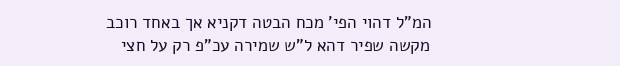המ"ל דהוי הפי' מכח הבטה דקניא אך באחד רוכב מקשה שפיר דהא ל"ש שמירה עכ"פ רק על חצי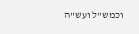וכמש"ל ועש"ה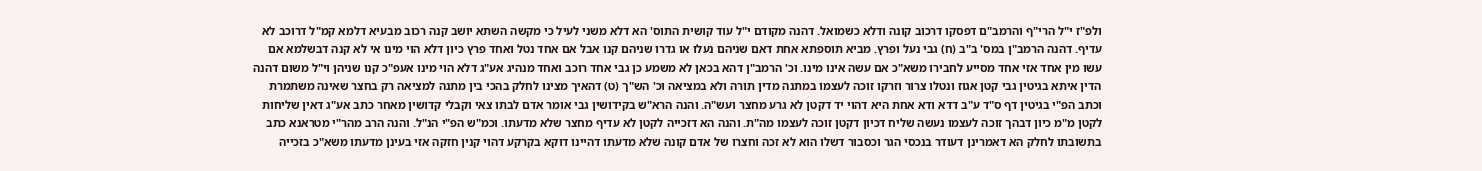ולפ"ז י"ל הרי"ף והרמב"ם דפסקו דרכוב קונה ודלא כשמואל. דהנה מקודם י"ל עוד קושית התוס' הא דלא משני לעיל כי מקשה השתא יושב קנה רכוב מבעיא דלמא קמ"ל דרוכב לא עדיף. דהנה הרמב"ן במס' ב"ב (ח) גבי נעל ופרץ. מביא תוספתא אחת דאם שניהם נעלו או גדרו שניהם קנו אבל אם אחד נטל ואחד פרץ כיון דלא הוי מינו אי לא קנה דבשלמא אם עשו מין אחד אזי אחד מסייע לחבירו משא"כ אם עשה אינו מינו. וכ' הרמב"ן דהא בכאן לא משמע כן גבי אחד רוכב ואחד מנהיג אע"ג דלא הוי מינו אעפ"כ קנו שניהן וי"ל משום דהנה הדין איתא בגיטין גבי קטן אגוז ונטלו צרור וזרקו זוכה לעצמו במתנה מדין תורה ולא במציאה וכ' הש"ך (ט) דהאיך מצינו לחלק בהכי בין מתנה למציאה רק בחצר שאינה משתמרת וכתב הפ"י בגיטין דף ס"ד ע"ב דדא ודא אחת היא דהוי יד דקטן לא גרע מחצר ועש"ה. והנה הרא"ש בקידושין גבי אומר אדם לבתו צאי וקבלי קדושין מאחר כתב אע"ג דאין שליחות לקטן מ"מ כיון דבהך זוכה לעצמו נעשה שליח דכיון דקטן זוכה לעצמו מה"ת. והנה הא דזכייה לקטן לא עדיף מחצר שלא מדעתו. וכמ"ש הפ"י הנ"ל. והנה הרב מהר"י מטראנא כתב בתשובתו לחלק הא דאמרינן דעודר בנכסי הגר וכסבור דשלו הוא לא זכה וחצרו של אדם קונה שלא מדעתו דהיינו דוקא בקרקע דהוי קנין חזקה אזי בעינן מדעתו משא"כ בזכייה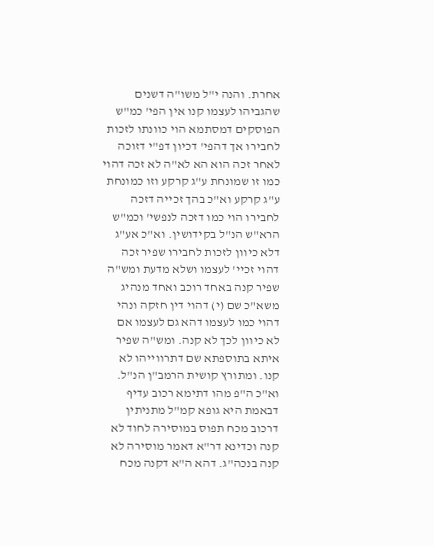אחרת. והנה י"ל משו"ה דשנים שהגביהו לעצמו קנו אין הפי' כמ"ש הפוסקים דמסתמא הוי כוונתו לזכות לחבירו אך דהפי' דכיון דפ"י דזוכה לאחר זכה הוא הא לא"ה לא זכה דהוי כמו זו שמונחת ע"ג קרקע וזו כמונחת ע"ג קרקע וא"כ בהך זכייה דזכה לחבירו הוי כמו דזכה לנפשי' וכמ"ש הרא"ש הנ"ל בקידושין. וא"כ אע"ג דלא כיוון לזכות לחבירו שפיר זכה דהוי זכיי' לעצמו ושלא מדעת ומש"ה שפיר קנה באחד רוכב ואחד מנהיג משא"כ שם (י) דהוי דין חזקה ונהי דהוי כמו לעצמו דהא גם לעצמו אם לא כיוון לכך לא קנה. ומש"ה שפיר איתא בתוספתא שם דתרווייהו לא קנו. ומתורץ קושית הרמב"ן הנ"ל. וא"כ ה"פ מהו דתימא רכוב עדיף דבאמת היא גופא קמ"ל מתניתין דרכוב מכח תפוס במוסירה לחוד לא קנה וכדינא דר"א דאמר מוסירה לא קנה בנכה"ג. דהא ה"א דקנה מכח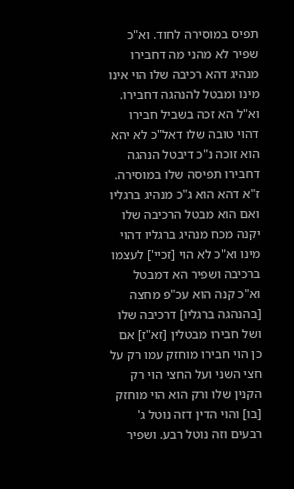תפיס במוסירה לחוד. וא"כ שפיר לא מהני מה דחבירו מנהיג דהא רכיבה שלו הוי אינו מינו ומבטל להנהגה דחבירו. וא"ל הא זכה בשביל חבירו דהוי טובה שלו דאל"כ לא יהא הוא זוכה נ"כ דיבטל הנהגה דחבירו תפיסה שלו במוסירה. ז"א דהא הוא ג"כ מנהיג ברגליו ואם הוא מבטל הרכיבה שלו יקנה מכח מנהיג ברגליו דהוי מינו וא"כ לא הוי [זכיי'] לעצמו ברכיבה ושפיר הא דמבטל וא"כ קנה הוא עכ"פ מחצה [בהנהגה ברגליו] דרכיבה שלו ושל חבירו מבטלין [זא"ז] אם כן הוי חבירו מוחזק עמו רק על חצי השני ועל החצי הוי רק הקנין שלו ורק הוא הוי מוחזק [בו] והוי הדין דזה נוטל ג' רבעים וזה נוטל רבע. ושפיר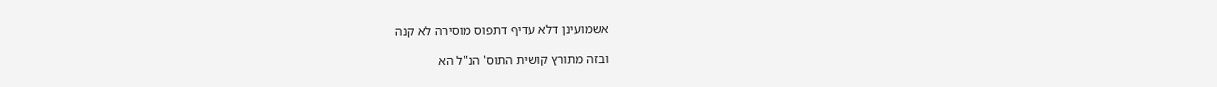אשמועינן דלא עדיף דתפוס מוסירה לא קנה

ובזה מתורץ קושית התוס' הנ"ל הא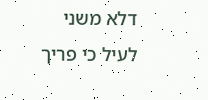דלא משני לעיל כי פריך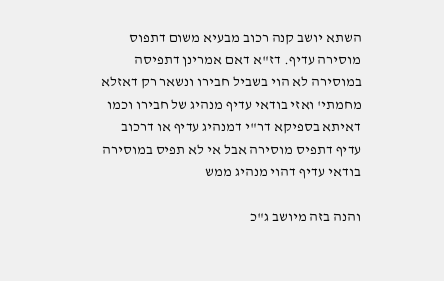השתא יושב קנה רכוב מבעיא משום דתפוס מוסירה עדיף. דז"א דאם אמרינן דתפיסה במוסירה לא הוי בשביל חבירו ונשאר רק דאזלא מחמתי' ואזי בודאי עדיף מנהיג של חבירו וכמו דאיתא בספיקא דר"י דמנהיג עדיף או דרכוב עדיף דתפיס מוסירה אבל אי לא תפיס במוסירה בודאי עדיף דהוי מנהיג ממש

והנה בזה מיושב ג"כ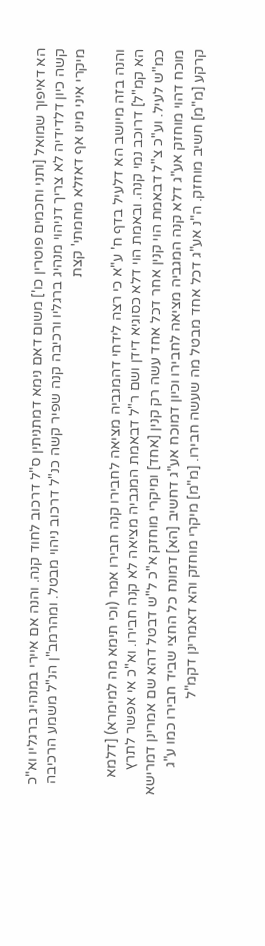הא דאיפוך שמואל [ותני וחכמים פוטרין כו'] משום דאם נימא דמתניתין ס"ל דרכוב לחוד קנה. והנה אם איירי במנהיג ברגליו וא"כ קשה כיון דלדידיה לא צריך דניהוי מנהיג ברגליו ורכיבה קנה שפיר קשה כנ"ל דרכוב ניהוי מבטל. ומהרמב"ן הנ"ל משמע הרכיבה מיקרי איני מינו אף דאזלא מחמתי' קצת

והנה בזה מיושב הא דלעיל בדף ח' ע"א כי רצה לידחי דהמגביה מציאה לחבירו קנה חבירו אמר (וכי תימא מה למימרא) [דלמא הא קמ"ל] דרוכב נמי קנה. ובאמת הוי דלא כסוגיא דידן ושם ר"ל דבאמת המגביה מציאה לא קנה חבירו. וא"כ אי אפשר לתרץ כמ"ש לעיל. וע"כ צ"ל דבאמת הוי קנין אחר דכל אחד עשה רק קנין [אחד] ומיקרי מוחזק א"כ ל"ש דבטל דהא שם אמרינן דמרישא מוכח דהוי מוחזק אע"ג דלא קנה המגביה מציאה לחבירו וכיון דמוכח אע"ג דחשיב [הא] דמונח כל החצי שביד חבירו כמו ע"ג קרקע [מ"מ] חשיב מוחזק. ה"נ אע"ג דכל אחד מבטל מה שעשה חבירו. [מ"מ] מיקרי מוחזק והא דאמרינן דקמ"ל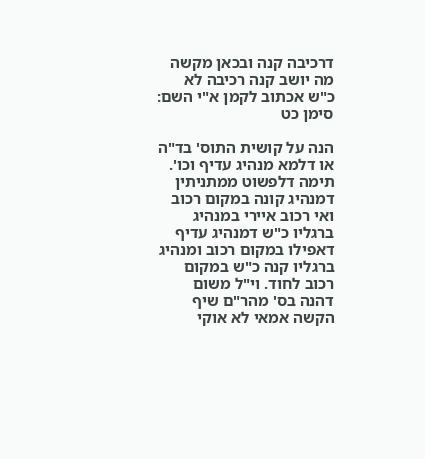דרכיבה קנה ובכאן מקשה מה יושב קנה רכיבה לא כ"ש אכתוב לקמן א"י השם: סימן כט

הנה על קושית התוס' בד"ה או דלמא מנהיג עדיף וכו'. תימה דלפשוט ממתניתין דמנהיג קונה במקום רכוב ואי רכוב איירי במנהיג ברגליו כ"ש דמנהיג עדיף דאפילו במקום רכוב ומנהיג ברגליו קנה כ"ש במקום רכוב לחוד. וי"ל משום דהנה בס' מהר"ם שיף הקשה אמאי לא אוקי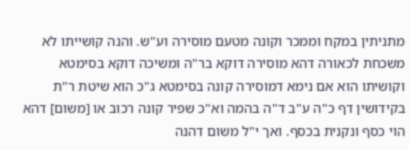מתניתין במקח וממכר וקונה מטעם מוסירה וע"ש. והנה קושייתו לא משכחת לכאורה דהא מוסירה דוקא בר"ה ומשיכה דוקא בסימטא וקושיתו הוא אם נימא דמוסירה קונה בסימטא ג"כ הוא שיטת ר"ת בקידושין דף כ"ה ע"ב ד"ה בהמה וא"כ שפיר קונה רכוב או [משום] דהא הוי כסף ונקנית בכסף. ואך י"ל משום דהנה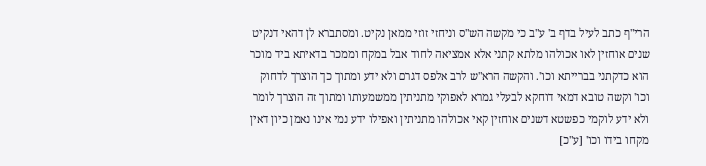הרי"ף כתב לעיל בדף ב' ע"ב כי מקשה הש"ס וניחזי זוזי ממאן נקיט. ומסתברא לן דהאי דנקיט שנים אוחזין לאו אכולהו מלתא קתני אלא אמציאה לחוד אבל במקח וממכר בדאיתא ביד מוכר הוא כדקתני בברייתא וכו'. והקשה הרא"ש לרב אלפס דגרם ולא ידע ומתוך כך הוצרך לדחוק וכו' וקשה טובא דמאי דוחקא לבעלי גמרא לאפוקי מתניתין ממשמעותו ומתוך זה הוצרך לומר ולא ידע לוקמי כפשטא דשנים אוחזין קאי אכולהו מתניתין ואפילו ידע נמי אינו נאמן כיון דאין מקחו בידו וכו' [ע"כ]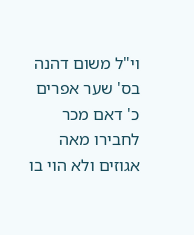וי"ל משום דהנה בס' שער אפרים כ' דאם מכר לחבירו מאה אגוזים ולא הוי בו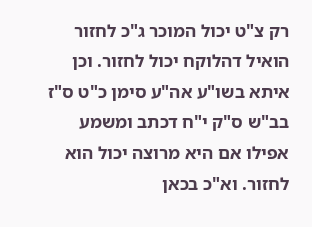רק צ"ט יכול המוכר ג"כ לחזור הואיל דהלוקח יכול לחזור. וכן איתא בשו"ע אה"ע סימן כ"ט ס"ז בב"ש ס"ק י"ח דכתב ומשמע אפילו אם היא מרוצה יכול הוא לחזור. וא"כ בכאן